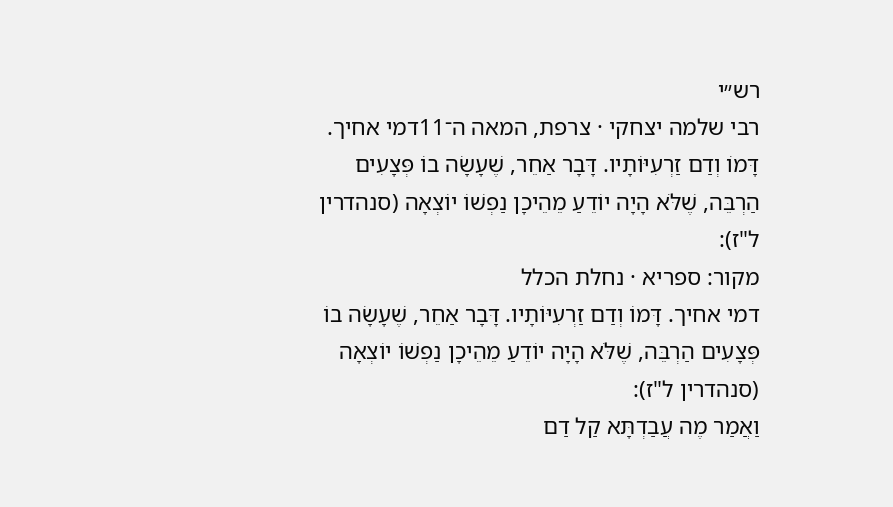רש״י
רבי שלמה יצחקי · צרפת, המאה ה־11דמי אחיך. דָּמוֹ וְדַם זַרְעִיּוֹתָיו. דָּבָר אַחֵר, שֶׁעָשָׂה בוֹ פְּצָעִים הַרְבֵּה, שֶׁלֹּא הָיָה יוֹדֵעַ מֵהֵיכָן נַפְשׁוֹ יוֹצְאָה (סנהדרין ל"ז):
מקור: ספריא · נחלת הכלל
דמי אחיך. דָּמוֹ וְדַם זַרְעִיּוֹתָיו. דָּבָר אַחֵר, שֶׁעָשָׂה בוֹ פְּצָעִים הַרְבֵּה, שֶׁלֹּא הָיָה יוֹדֵעַ מֵהֵיכָן נַפְשׁוֹ יוֹצְאָה (סנהדרין ל"ז):
וַאֲמַר מֶה עֲבַדְתָּא קַל דַם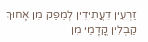זַרְעִין דִעֲתִידִין לְמֵפַק מִן אָחוּךְ קַבְלִין קֳדָמַי מִן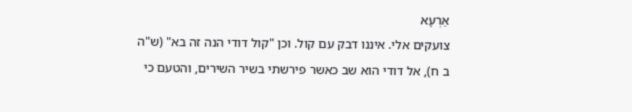אַרְעָא
צועקים אלי. איננו דבק עם קול. וכן "קול דודי הנה זה בא" (ש"ה ב ח), אל דודי הוא שב כאשר פירשתי בשיר השירים, והטעם כי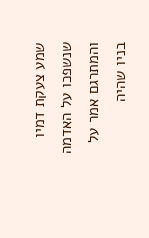שמע צעקת דמיו שנשפכו על האדמה והמתרגם אמר על בניו שהיה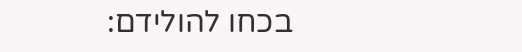בכחו להולידם: